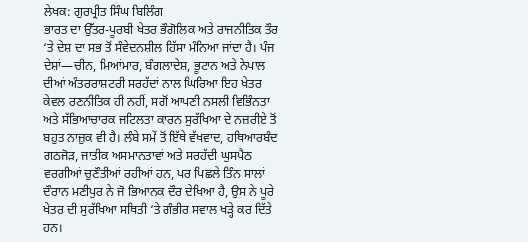ਲੇਖਕ: ਗੁਰਪ੍ਰੀਤ ਸਿੰਘ ਬਿਲਿੰਗ
ਭਾਰਤ ਦਾ ਉੱਤਰ-ਪੂਰਬੀ ਖੇਤਰ ਭੌਗੋਲਿਕ ਅਤੇ ਰਾਜਨੀਤਿਕ ਤੌਰ ‘ਤੇ ਦੇਸ਼ ਦਾ ਸਭ ਤੋਂ ਸੰਵੇਦਨਸ਼ੀਲ ਹਿੱਸਾ ਮੰਨਿਆ ਜਾਂਦਾ ਹੈ। ਪੰਜ ਦੇਸ਼ਾਂ—ਚੀਨ, ਮਿਆਂਮਾਰ, ਬੰਗਲਾਦੇਸ਼, ਭੂਟਾਨ ਅਤੇ ਨੇਪਾਲ ਦੀਆਂ ਅੰਤਰਰਾਸ਼ਟਰੀ ਸਰਹੱਦਾਂ ਨਾਲ ਘਿਰਿਆ ਇਹ ਖੇਤਰ ਕੇਵਲ ਰਣਨੀਤਿਕ ਹੀ ਨਹੀਂ, ਸਗੋਂ ਆਪਣੀ ਨਸਲੀ ਵਿਭਿੰਨਤਾ ਅਤੇ ਸੱਭਿਆਚਾਰਕ ਜਟਿਲਤਾ ਕਾਰਨ ਸੁਰੱਖਿਆ ਦੇ ਨਜ਼ਰੀਏ ਤੋਂ ਬਹੁਤ ਨਾਜ਼ੁਕ ਵੀ ਹੈ। ਲੰਬੇ ਸਮੇਂ ਤੋਂ ਇੱਥੇ ਵੱਖਵਾਦ, ਹਥਿਆਰਬੰਦ ਗਠਜੋੜ, ਜਾਤੀਕ ਅਸਮਾਨਤਾਵਾਂ ਅਤੇ ਸਰਹੱਦੀ ਘੁਸਪੈਠ ਵਰਗੀਆਂ ਚੁਣੌਤੀਆਂ ਰਹੀਆਂ ਹਨ, ਪਰ ਪਿਛਲੇ ਤਿੰਨ ਸਾਲਾਂ ਦੌਰਾਨ ਮਣੀਪੁਰ ਨੇ ਜੋ ਭਿਆਨਕ ਦੌਰ ਦੇਖਿਆ ਹੈ, ਉਸ ਨੇ ਪੂਰੇ ਖੇਤਰ ਦੀ ਸੁਰੱਖਿਆ ਸਥਿਤੀ ‘ਤੇ ਗੰਭੀਰ ਸਵਾਲ ਖੜ੍ਹੇ ਕਰ ਦਿੱਤੇ ਹਨ।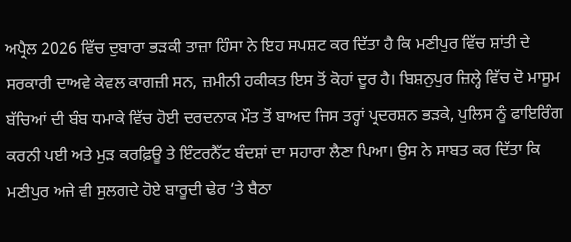ਅਪ੍ਰੈਲ 2026 ਵਿੱਚ ਦੁਬਾਰਾ ਭੜਕੀ ਤਾਜ਼ਾ ਹਿੰਸਾ ਨੇ ਇਹ ਸਪਸ਼ਟ ਕਰ ਦਿੱਤਾ ਹੈ ਕਿ ਮਣੀਪੁਰ ਵਿੱਚ ਸ਼ਾਂਤੀ ਦੇ ਸਰਕਾਰੀ ਦਾਅਵੇ ਕੇਵਲ ਕਾਗਜ਼ੀ ਸਨ, ਜ਼ਮੀਨੀ ਹਕੀਕਤ ਇਸ ਤੋਂ ਕੋਹਾਂ ਦੂਰ ਹੈ। ਬਿਸ਼ਨੁਪੁਰ ਜ਼ਿਲ੍ਹੇ ਵਿੱਚ ਦੋ ਮਾਸੂਮ ਬੱਚਿਆਂ ਦੀ ਬੰਬ ਧਮਾਕੇ ਵਿੱਚ ਹੋਈ ਦਰਦਨਾਕ ਮੌਤ ਤੋਂ ਬਾਅਦ ਜਿਸ ਤਰ੍ਹਾਂ ਪ੍ਰਦਰਸ਼ਨ ਭੜਕੇ, ਪੁਲਿਸ ਨੂੰ ਫਾਇਰਿੰਗ ਕਰਨੀ ਪਈ ਅਤੇ ਮੁੜ ਕਰਫ਼ਿਊ ਤੇ ਇੰਟਰਨੈੱਟ ਬੰਦਸ਼ਾਂ ਦਾ ਸਹਾਰਾ ਲੈਣਾ ਪਿਆ। ਉਸ ਨੇ ਸਾਬਤ ਕਰ ਦਿੱਤਾ ਕਿ ਮਣੀਪੁਰ ਅਜੇ ਵੀ ਸੁਲਗਦੇ ਹੋਏ ਬਾਰੂਦੀ ਢੇਰ ‘ਤੇ ਬੈਠਾ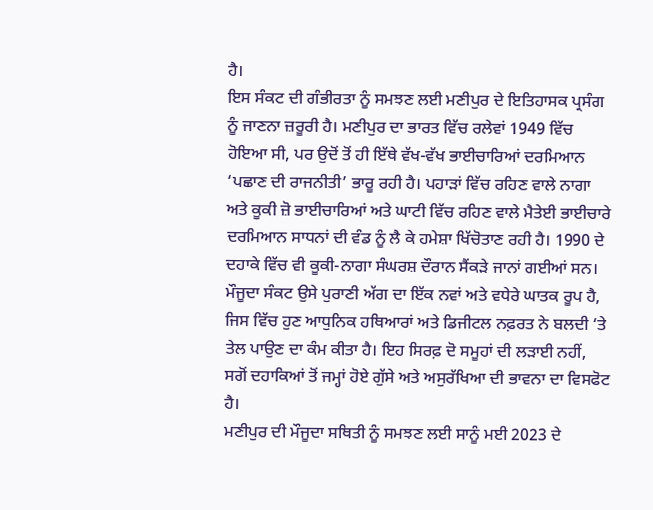ਹੈ।
ਇਸ ਸੰਕਟ ਦੀ ਗੰਭੀਰਤਾ ਨੂੰ ਸਮਝਣ ਲਈ ਮਣੀਪੁਰ ਦੇ ਇਤਿਹਾਸਕ ਪ੍ਰਸੰਗ ਨੂੰ ਜਾਣਨਾ ਜ਼ਰੂਰੀ ਹੈ। ਮਣੀਪੁਰ ਦਾ ਭਾਰਤ ਵਿੱਚ ਰਲੇਵਾਂ 1949 ਵਿੱਚ ਹੋਇਆ ਸੀ, ਪਰ ਉਦੋਂ ਤੋਂ ਹੀ ਇੱਥੇ ਵੱਖ-ਵੱਖ ਭਾਈਚਾਰਿਆਂ ਦਰਮਿਆਨ ‘ਪਛਾਣ ਦੀ ਰਾਜਨੀਤੀ’ ਭਾਰੂ ਰਹੀ ਹੈ। ਪਹਾੜਾਂ ਵਿੱਚ ਰਹਿਣ ਵਾਲੇ ਨਾਗਾ ਅਤੇ ਕੂਕੀ ਜ਼ੋ ਭਾਈਚਾਰਿਆਂ ਅਤੇ ਘਾਟੀ ਵਿੱਚ ਰਹਿਣ ਵਾਲੇ ਮੈਤੇਈ ਭਾਈਚਾਰੇ ਦਰਮਿਆਨ ਸਾਧਨਾਂ ਦੀ ਵੰਡ ਨੂੰ ਲੈ ਕੇ ਹਮੇਸ਼ਾ ਖਿੱਚੋਤਾਣ ਰਹੀ ਹੈ। 1990 ਦੇ ਦਹਾਕੇ ਵਿੱਚ ਵੀ ਕੂਕੀ-ਨਾਗਾ ਸੰਘਰਸ਼ ਦੌਰਾਨ ਸੈਂਕੜੇ ਜਾਨਾਂ ਗਈਆਂ ਸਨ। ਮੌਜੂਦਾ ਸੰਕਟ ਉਸੇ ਪੁਰਾਣੀ ਅੱਗ ਦਾ ਇੱਕ ਨਵਾਂ ਅਤੇ ਵਧੇਰੇ ਘਾਤਕ ਰੂਪ ਹੈ, ਜਿਸ ਵਿੱਚ ਹੁਣ ਆਧੁਨਿਕ ਹਥਿਆਰਾਂ ਅਤੇ ਡਿਜੀਟਲ ਨਫ਼ਰਤ ਨੇ ਬਲਦੀ ‘ਤੇ ਤੇਲ ਪਾਉਣ ਦਾ ਕੰਮ ਕੀਤਾ ਹੈ। ਇਹ ਸਿਰਫ਼ ਦੋ ਸਮੂਹਾਂ ਦੀ ਲੜਾਈ ਨਹੀਂ, ਸਗੋਂ ਦਹਾਕਿਆਂ ਤੋਂ ਜਮ੍ਹਾਂ ਹੋਏ ਗੁੱਸੇ ਅਤੇ ਅਸੁਰੱਖਿਆ ਦੀ ਭਾਵਨਾ ਦਾ ਵਿਸਫੋਟ ਹੈ।
ਮਣੀਪੁਰ ਦੀ ਮੌਜੂਦਾ ਸਥਿਤੀ ਨੂੰ ਸਮਝਣ ਲਈ ਸਾਨੂੰ ਮਈ 2023 ਦੇ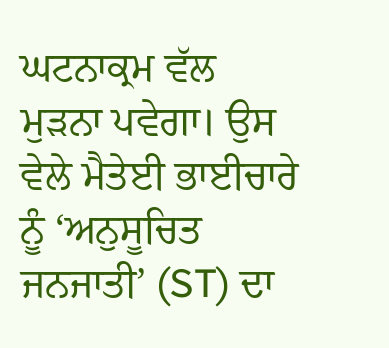ਘਟਨਾਕ੍ਰਮ ਵੱਲ ਮੁੜਨਾ ਪਵੇਗਾ। ਉਸ ਵੇਲੇ ਮੈਤੇਈ ਭਾਈਚਾਰੇ ਨੂੰ ‘ਅਨੁਸੂਚਿਤ ਜਨਜਾਤੀ’ (ST) ਦਾ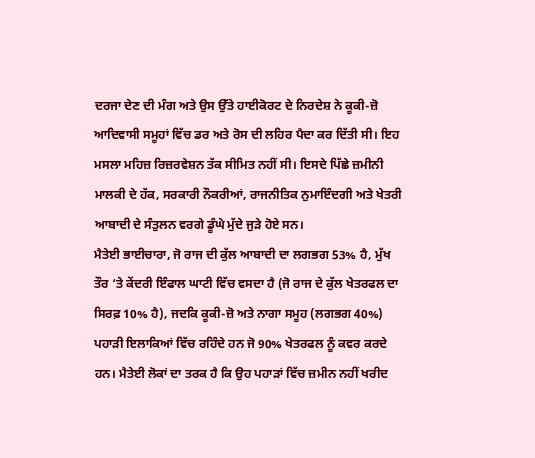ਦਰਜਾ ਦੇਣ ਦੀ ਮੰਗ ਅਤੇ ਉਸ ਉੱਤੇ ਹਾਈਕੋਰਟ ਦੇ ਨਿਰਦੇਸ਼ ਨੇ ਕੂਕੀ-ਜ਼ੋ ਆਦਿਵਾਸੀ ਸਮੂਹਾਂ ਵਿੱਚ ਡਰ ਅਤੇ ਰੋਸ ਦੀ ਲਹਿਰ ਪੈਦਾ ਕਰ ਦਿੱਤੀ ਸੀ। ਇਹ ਮਸਲਾ ਮਹਿਜ਼ ਰਿਜ਼ਰਵੇਸ਼ਨ ਤੱਕ ਸੀਮਿਤ ਨਹੀਂ ਸੀ। ਇਸਦੇ ਪਿੱਛੇ ਜ਼ਮੀਨੀ ਮਾਲਕੀ ਦੇ ਹੱਕ, ਸਰਕਾਰੀ ਨੌਕਰੀਆਂ, ਰਾਜਨੀਤਿਕ ਨੁਮਾਇੰਦਗੀ ਅਤੇ ਖੇਤਰੀ ਆਬਾਦੀ ਦੇ ਸੰਤੁਲਨ ਵਰਗੇ ਡੂੰਘੇ ਮੁੱਦੇ ਜੁੜੇ ਹੋਏ ਸਨ।
ਮੈਤੇਈ ਭਾਈਚਾਰਾ, ਜੋ ਰਾਜ ਦੀ ਕੁੱਲ ਆਬਾਦੀ ਦਾ ਲਗਭਗ 53% ਹੈ, ਮੁੱਖ ਤੌਰ ‘ਤੇ ਕੇਂਦਰੀ ਇੰਫਾਲ ਘਾਟੀ ਵਿੱਚ ਵਸਦਾ ਹੈ (ਜੋ ਰਾਜ ਦੇ ਕੁੱਲ ਖੇਤਰਫਲ ਦਾ ਸਿਰਫ਼ 10% ਹੈ), ਜਦਕਿ ਕੂਕੀ-ਜ਼ੋ ਅਤੇ ਨਾਗਾ ਸਮੂਹ (ਲਗਭਗ 40%) ਪਹਾੜੀ ਇਲਾਕਿਆਂ ਵਿੱਚ ਰਹਿੰਦੇ ਹਨ ਜੋ 90% ਖੇਤਰਫਲ ਨੂੰ ਕਵਰ ਕਰਦੇ ਹਨ। ਮੈਤੇਈ ਲੋਕਾਂ ਦਾ ਤਰਕ ਹੈ ਕਿ ਉਹ ਪਹਾੜਾਂ ਵਿੱਚ ਜ਼ਮੀਨ ਨਹੀਂ ਖਰੀਦ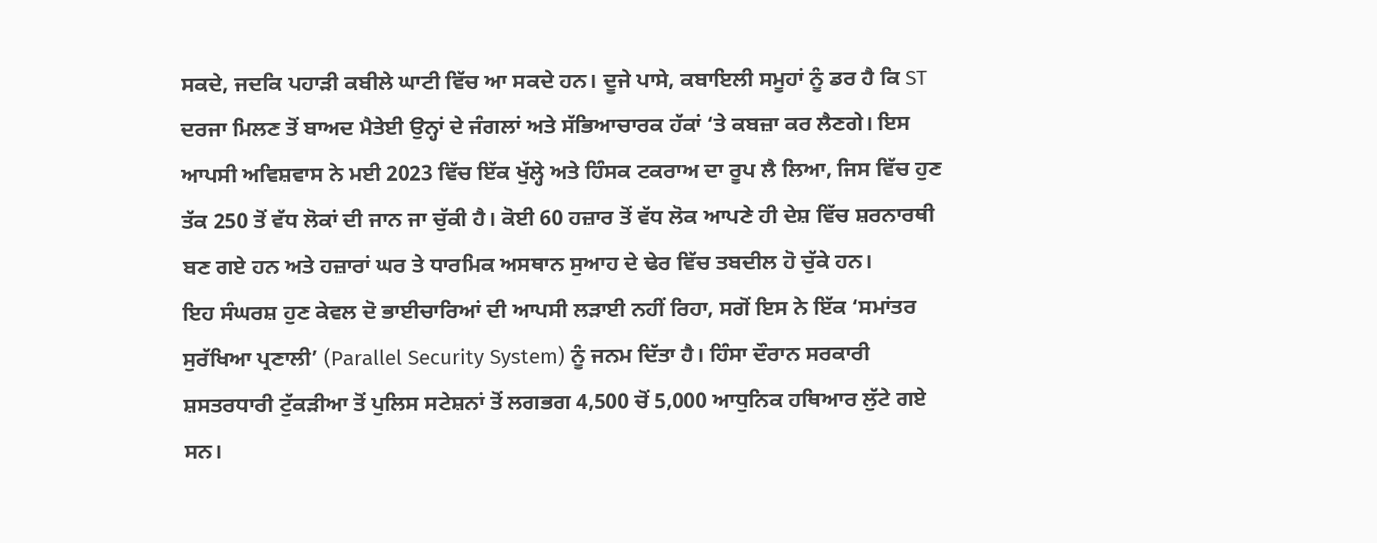ਸਕਦੇ, ਜਦਕਿ ਪਹਾੜੀ ਕਬੀਲੇ ਘਾਟੀ ਵਿੱਚ ਆ ਸਕਦੇ ਹਨ। ਦੂਜੇ ਪਾਸੇ, ਕਬਾਇਲੀ ਸਮੂਹਾਂ ਨੂੰ ਡਰ ਹੈ ਕਿ ST ਦਰਜਾ ਮਿਲਣ ਤੋਂ ਬਾਅਦ ਮੈਤੇਈ ਉਨ੍ਹਾਂ ਦੇ ਜੰਗਲਾਂ ਅਤੇ ਸੱਭਿਆਚਾਰਕ ਹੱਕਾਂ ‘ਤੇ ਕਬਜ਼ਾ ਕਰ ਲੈਣਗੇ। ਇਸ ਆਪਸੀ ਅਵਿਸ਼ਵਾਸ ਨੇ ਮਈ 2023 ਵਿੱਚ ਇੱਕ ਖੁੱਲ੍ਹੇ ਅਤੇ ਹਿੰਸਕ ਟਕਰਾਅ ਦਾ ਰੂਪ ਲੈ ਲਿਆ, ਜਿਸ ਵਿੱਚ ਹੁਣ ਤੱਕ 250 ਤੋਂ ਵੱਧ ਲੋਕਾਂ ਦੀ ਜਾਨ ਜਾ ਚੁੱਕੀ ਹੈ। ਕੋਈ 60 ਹਜ਼ਾਰ ਤੋਂ ਵੱਧ ਲੋਕ ਆਪਣੇ ਹੀ ਦੇਸ਼ ਵਿੱਚ ਸ਼ਰਨਾਰਥੀ ਬਣ ਗਏ ਹਨ ਅਤੇ ਹਜ਼ਾਰਾਂ ਘਰ ਤੇ ਧਾਰਮਿਕ ਅਸਥਾਨ ਸੁਆਹ ਦੇ ਢੇਰ ਵਿੱਚ ਤਬਦੀਲ ਹੋ ਚੁੱਕੇ ਹਨ।
ਇਹ ਸੰਘਰਸ਼ ਹੁਣ ਕੇਵਲ ਦੋ ਭਾਈਚਾਰਿਆਂ ਦੀ ਆਪਸੀ ਲੜਾਈ ਨਹੀਂ ਰਿਹਾ, ਸਗੋਂ ਇਸ ਨੇ ਇੱਕ ‘ਸਮਾਂਤਰ ਸੁਰੱਖਿਆ ਪ੍ਰਣਾਲੀ’ (Parallel Security System) ਨੂੰ ਜਨਮ ਦਿੱਤਾ ਹੈ। ਹਿੰਸਾ ਦੌਰਾਨ ਸਰਕਾਰੀ ਸ਼ਸਤਰਧਾਰੀ ਟੁੱਕੜੀਆ ਤੋਂ ਪੁਲਿਸ ਸਟੇਸ਼ਨਾਂ ਤੋਂ ਲਗਭਗ 4,500 ਚੋਂ 5,000 ਆਧੁਨਿਕ ਹਥਿਆਰ ਲੁੱਟੇ ਗਏ ਸਨ।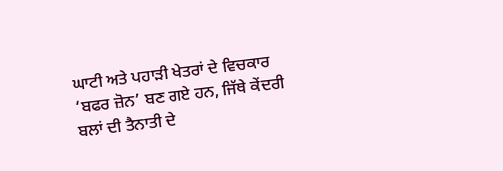ਘਾਟੀ ਅਤੇ ਪਹਾੜੀ ਖੇਤਰਾਂ ਦੇ ਵਿਚਕਾਰ ‘ਬਫਰ ਜ਼ੋਨ’ ਬਣ ਗਏ ਹਨ, ਜਿੱਥੇ ਕੇਂਦਰੀ ਬਲਾਂ ਦੀ ਤੈਨਾਤੀ ਦੇ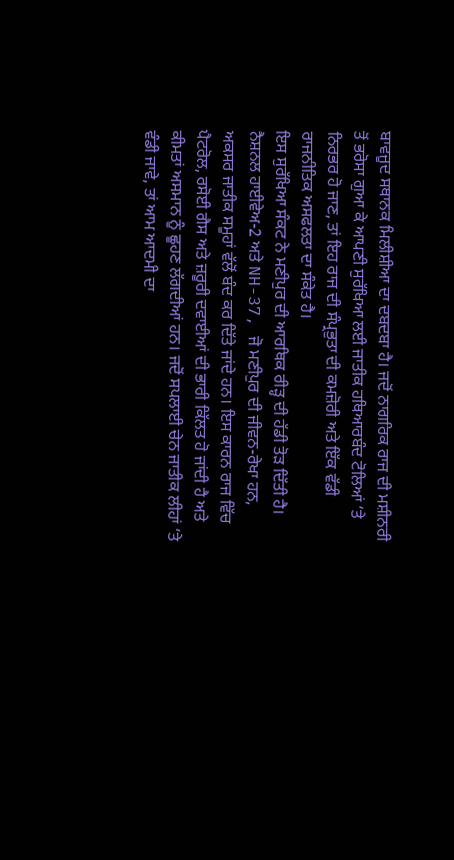ਬਾਵਜੂਦ ਸਥਾਨਕ ਮਿਲੀਸ਼ੀਆ ਦਾ ਦਬਦਬਾ ਹੈ। ਜਦੋਂ ਨਾਗਰਿਕ ਰਾਜ ਦੀ ਮਸ਼ੀਨਰੀ ਤੋਂ ਭਰੋਸਾ ਗੁਆ ਕੇ ਆਪਣੀ ਸੁਰੱਖਿਆ ਲਈ ਜਾਤੀਕ ਹਥਿਆਰਬੰਦ ਟੋਲਿਆਂ ‘ਤੇ ਨਿਰਭਰ ਹੋ ਜਾਣ, ਤਾਂ ਇਹ ਰਾਜ ਦੀ ਸੰਪ੍ਰਭੁਤਾ ਦੀ ਕਮਜ਼ੋਰੀ ਅਤੇ ਇੱਕ ਵੱਡੀ ਰਾਜਨੀਤਿਕ ਅਸਫਲਤਾ ਦਾ ਸੰਕੇਤ ਹੈ।
ਇਸ ਸੁਰੱਖਿਆ ਸੰਕਟ ਨੇ ਮਣੀਪੁਰ ਦੀ ਆਰਥਿਕ ਰੀੜ੍ਹ ਦੀ ਹੱਡੀ ਤੋੜ ਦਿੱਤੀ ਹੈ। ਨੈਸ਼ਨਲ ਹਾਈਵੇਅ-2 ਅਤੇ NH-37, ਜੋ ਮਣੀਪੁਰ ਦੀ ਜੀਵਨ-ਰੇਖਾ ਹਨ, ਅਕਸਰ ਜਾਤੀਕ ਸਮੂਹਾਂ ਵੱਲੋਂ ਬੰਦ ਕਰ ਦਿੱਤੇ ਜਾਂਦੇ ਹਨ। ਇਸ ਕਾਰਨ ਰਾਜ ਵਿੱਚ ਪੈਟਰੋਲ, ਰਸੋਈ ਗੈਸ ਅਤੇ ਜ਼ਰੂਰੀ ਦਵਾਈਆਂ ਦੀ ਭਾਰੀ ਕਿੱਲਤ ਹੋ ਜਾਂਦੀ ਹੈ ਅਤੇ ਕੀਮਤਾਂ ਅਸਮਾਨ ਨੂੰ ਛੂਹਣ ਲੱਗਦੀਆਂ ਹਨ। ਜਦੋਂ ਸਪਲਾਈ ਚੇਨ ਜਾਤੀਕ ਲੀਹਾਂ ‘ਤੇ ਵੰਡੀ ਜਾਵੇ, ਤਾਂ ਆਮ ਆਦਮੀ ਦਾ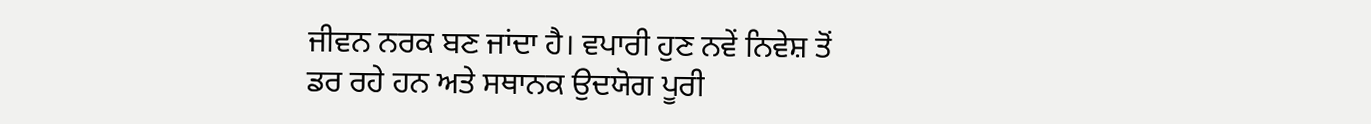ਜੀਵਨ ਨਰਕ ਬਣ ਜਾਂਦਾ ਹੈ। ਵਪਾਰੀ ਹੁਣ ਨਵੇਂ ਨਿਵੇਸ਼ ਤੋਂ ਡਰ ਰਹੇ ਹਨ ਅਤੇ ਸਥਾਨਕ ਉਦਯੋਗ ਪੂਰੀ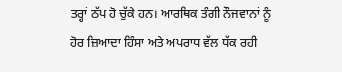ਤਰ੍ਹਾਂ ਠੱਪ ਹੋ ਚੁੱਕੇ ਹਨ। ਆਰਥਿਕ ਤੰਗੀ ਨੌਜਵਾਨਾਂ ਨੂੰ ਹੋਰ ਜ਼ਿਆਦਾ ਹਿੰਸਾ ਅਤੇ ਅਪਰਾਧ ਵੱਲ ਧੱਕ ਰਹੀ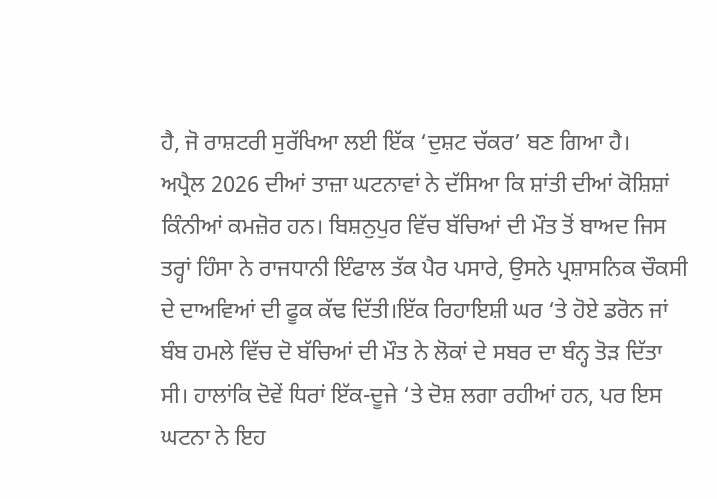ਹੈ, ਜੋ ਰਾਸ਼ਟਰੀ ਸੁਰੱਖਿਆ ਲਈ ਇੱਕ ‘ਦੁਸ਼ਟ ਚੱਕਰ’ ਬਣ ਗਿਆ ਹੈ।
ਅਪ੍ਰੈਲ 2026 ਦੀਆਂ ਤਾਜ਼ਾ ਘਟਨਾਵਾਂ ਨੇ ਦੱਸਿਆ ਕਿ ਸ਼ਾਂਤੀ ਦੀਆਂ ਕੋਸ਼ਿਸ਼ਾਂ ਕਿੰਨੀਆਂ ਕਮਜ਼ੋਰ ਹਨ। ਬਿਸ਼ਨੁਪੁਰ ਵਿੱਚ ਬੱਚਿਆਂ ਦੀ ਮੌਤ ਤੋਂ ਬਾਅਦ ਜਿਸ ਤਰ੍ਹਾਂ ਹਿੰਸਾ ਨੇ ਰਾਜਧਾਨੀ ਇੰਫਾਲ ਤੱਕ ਪੈਰ ਪਸਾਰੇ, ਉਸਨੇ ਪ੍ਰਸ਼ਾਸਨਿਕ ਚੌਕਸੀ ਦੇ ਦਾਅਵਿਆਂ ਦੀ ਫੂਕ ਕੱਢ ਦਿੱਤੀ।ਇੱਕ ਰਿਹਾਇਸ਼ੀ ਘਰ ‘ਤੇ ਹੋਏ ਡਰੋਨ ਜਾਂ ਬੰਬ ਹਮਲੇ ਵਿੱਚ ਦੋ ਬੱਚਿਆਂ ਦੀ ਮੌਤ ਨੇ ਲੋਕਾਂ ਦੇ ਸਬਰ ਦਾ ਬੰਨ੍ਹ ਤੋੜ ਦਿੱਤਾ ਸੀ। ਹਾਲਾਂਕਿ ਦੋਵੇਂ ਧਿਰਾਂ ਇੱਕ-ਦੂਜੇ ‘ਤੇ ਦੋਸ਼ ਲਗਾ ਰਹੀਆਂ ਹਨ, ਪਰ ਇਸ ਘਟਨਾ ਨੇ ਇਹ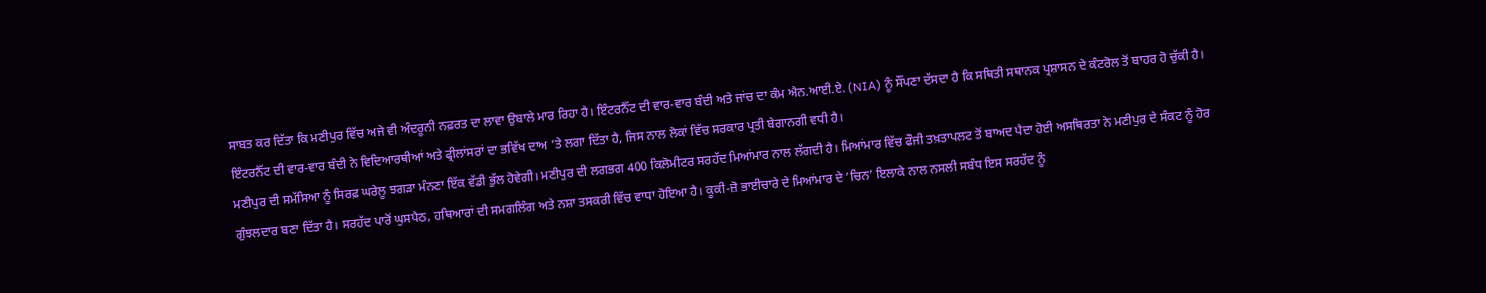ਸਾਬਤ ਕਰ ਦਿੱਤਾ ਕਿ ਮਣੀਪੁਰ ਵਿੱਚ ਅਜੇ ਵੀ ਅੰਦਰੂਨੀ ਨਫ਼ਰਤ ਦਾ ਲਾਵਾ ਉਬਾਲੇ ਮਾਰ ਰਿਹਾ ਹੈ। ਇੰਟਰਨੈੱਟ ਦੀ ਵਾਰ-ਵਾਰ ਬੰਦੀ ਅਤੇ ਜਾਂਚ ਦਾ ਕੰਮ ਐਨ.ਆਈ.ਏ. (NIA) ਨੂੰ ਸੌਂਪਣਾ ਦੱਸਦਾ ਹੈ ਕਿ ਸਥਿਤੀ ਸਥਾਨਕ ਪ੍ਰਸ਼ਾਸਨ ਦੇ ਕੰਟਰੋਲ ਤੋਂ ਬਾਹਰ ਹੋ ਚੁੱਕੀ ਹੈ। ਇੰਟਰਨੈੱਟ ਦੀ ਵਾਰ-ਵਾਰ ਬੰਦੀ ਨੇ ਵਿਦਿਆਰਥੀਆਂ ਅਤੇ ਫ੍ਰੀਲਾਂਸਰਾਂ ਦਾ ਭਵਿੱਖ ਦਾਅ ‘ਤੇ ਲਗਾ ਦਿੱਤਾ ਹੈ, ਜਿਸ ਨਾਲ ਲੋਕਾਂ ਵਿੱਚ ਸਰਕਾਰ ਪ੍ਰਤੀ ਬੇਗਾਨਗੀ ਵਧੀ ਹੈ।
ਮਣੀਪੁਰ ਦੀ ਸਮੱਸਿਆ ਨੂੰ ਸਿਰਫ਼ ਘਰੇਲੂ ਝਗੜਾ ਮੰਨਣਾ ਇੱਕ ਵੱਡੀ ਭੁੱਲ ਹੋਵੇਗੀ। ਮਣੀਪੁਰ ਦੀ ਲਗਭਗ 400 ਕਿਲੋਮੀਟਰ ਸਰਹੱਦ ਮਿਆਂਮਾਰ ਨਾਲ ਲੱਗਦੀ ਹੈ। ਮਿਆਂਮਾਰ ਵਿੱਚ ਫੌਜੀ ਤਖ਼ਤਾਪਲਟ ਤੋਂ ਬਾਅਦ ਪੈਦਾ ਹੋਈ ਅਸਥਿਰਤਾ ਨੇ ਮਣੀਪੁਰ ਦੇ ਸੰਕਟ ਨੂੰ ਹੋਰ ਗੁੰਝਲਦਾਰ ਬਣਾ ਦਿੱਤਾ ਹੈ। ਸਰਹੱਦ ਪਾਰੋਂ ਘੁਸਪੈਠ, ਹਥਿਆਰਾਂ ਦੀ ਸਮਗਲਿੰਗ ਅਤੇ ਨਸ਼ਾ ਤਸਕਰੀ ਵਿੱਚ ਵਾਧਾ ਹੋਇਆ ਹੈ। ਕੂਕੀ-ਜ਼ੋ ਭਾਈਚਾਰੇ ਦੇ ਮਿਆਂਮਾਰ ਦੇ ‘ਚਿਨ’ ਇਲਾਕੇ ਨਾਲ ਨਸਲੀ ਸਬੰਧ ਇਸ ਸਰਹੱਦ ਨੂੰ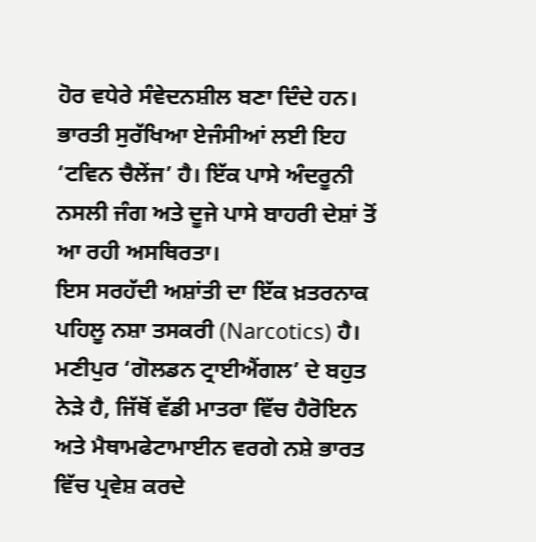ਹੋਰ ਵਧੇਰੇ ਸੰਵੇਦਨਸ਼ੀਲ ਬਣਾ ਦਿੰਦੇ ਹਨ। ਭਾਰਤੀ ਸੁਰੱਖਿਆ ਏਜੰਸੀਆਂ ਲਈ ਇਹ ‘ਟਵਿਨ ਚੈਲੇਂਜ’ ਹੈ। ਇੱਕ ਪਾਸੇ ਅੰਦਰੂਨੀ ਨਸਲੀ ਜੰਗ ਅਤੇ ਦੂਜੇ ਪਾਸੇ ਬਾਹਰੀ ਦੇਸ਼ਾਂ ਤੋਂ ਆ ਰਹੀ ਅਸਥਿਰਤਾ।
ਇਸ ਸਰਹੱਦੀ ਅਸ਼ਾਂਤੀ ਦਾ ਇੱਕ ਖ਼ਤਰਨਾਕ ਪਹਿਲੂ ਨਸ਼ਾ ਤਸਕਰੀ (Narcotics) ਹੈ। ਮਣੀਪੁਰ ‘ਗੋਲਡਨ ਟ੍ਰਾਈਐਂਗਲ’ ਦੇ ਬਹੁਤ ਨੇੜੇ ਹੈ, ਜਿੱਥੋਂ ਵੱਡੀ ਮਾਤਰਾ ਵਿੱਚ ਹੈਰੋਇਨ ਅਤੇ ਮੈਥਾਮਫੇਟਾਮਾਈਨ ਵਰਗੇ ਨਸ਼ੇ ਭਾਰਤ ਵਿੱਚ ਪ੍ਰਵੇਸ਼ ਕਰਦੇ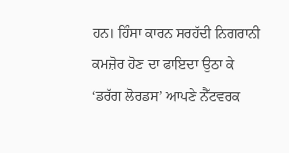ਹਨ। ਹਿੰਸਾ ਕਾਰਨ ਸਰਹੱਦੀ ਨਿਗਰਾਨੀ ਕਮਜ਼ੋਰ ਹੋਣ ਦਾ ਫਾਇਦਾ ਉਠਾ ਕੇ ‘ਡਰੱਗ ਲੋਰਡਸ’ ਆਪਣੇ ਨੈੱਟਵਰਕ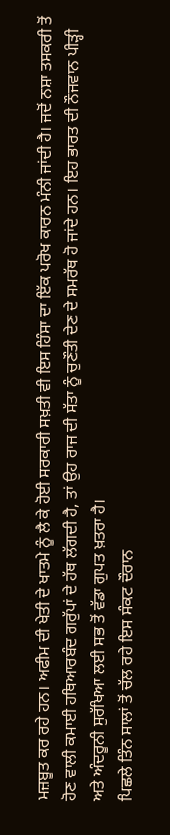ਮਜ਼ਬੂਤ ਕਰ ਰਹੇ ਹਨ। ਅਫੀਮ ਦੀ ਖੇਤੀ ਦੇ ਖਾਤਮੇ ਨੂੰ ਲੈ ਕੇ ਹੋਈ ਸਰਕਾਰੀ ਸਖ਼ਤੀ ਵੀ ਇਸ ਹਿੰਸਾ ਦਾ ਇੱਕ ਪਰੋਖ ਕਾਰਨ ਮੰਨੀ ਜਾਂਦੀ ਹੈ। ਜਦੋਂ ਨਸ਼ਾ ਤਸਕਰੀ ਤੋਂ ਹੋਣ ਵਾਲੀ ਕਮਾਈ ਹਥਿਆਰਬੰਦ ਗਰੁੱਪਾਂ ਦੇ ਹੱਥ ਲੱਗਦੀ ਹੈ, ਤਾਂ ਉਹ ਰਾਜ ਦੀ ਸੱਤਾ ਨੂੰ ਚੁਣੌਤੀ ਦੇਣ ਦੇ ਸਮਰੱਥ ਹੋ ਜਾਂਦੇ ਹਨ। ਇਹ ਭਾਰਤ ਦੀ ਨੌਜਵਾਨ ਪੀੜ੍ਹੀ ਅਤੇ ਅੰਦਰੂਨੀ ਸੁਰੱਖਿਆ ਲਈ ਸਭ ਤੋਂ ਵੱਡਾ ਗੁਪਤ ਖ਼ਤਰਾ ਹੈ।
ਪਿਛਲੇ ਤਿੰਨ ਸਾਲਾਂ ਤੋਂ ਚੱਲ ਰਹੇ ਇਸ ਸੰਕਟ ਦੌਰਾਨ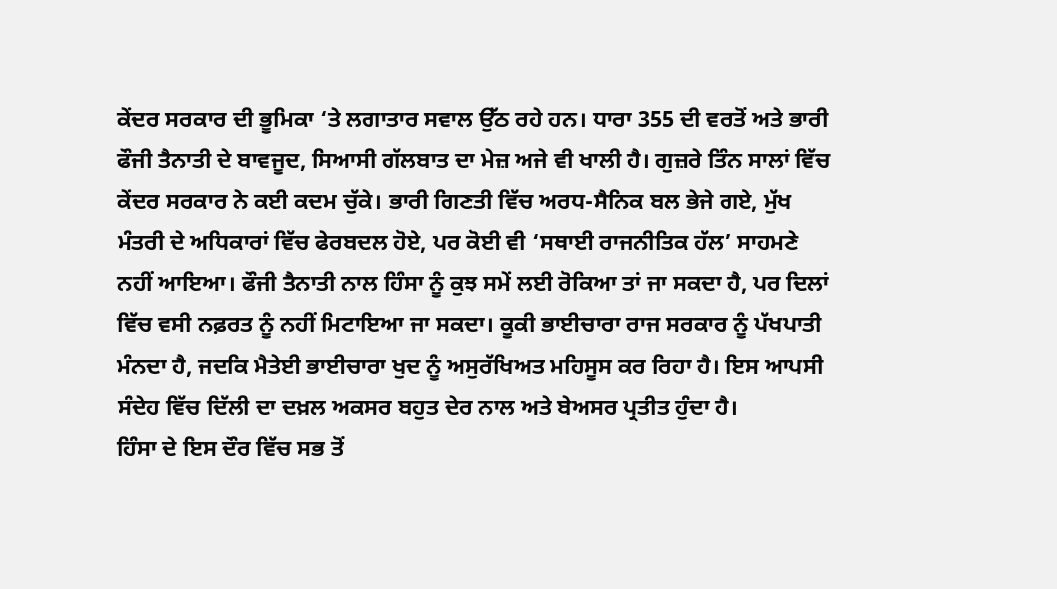ਕੇਂਦਰ ਸਰਕਾਰ ਦੀ ਭੂਮਿਕਾ ‘ਤੇ ਲਗਾਤਾਰ ਸਵਾਲ ਉੱਠ ਰਹੇ ਹਨ। ਧਾਰਾ 355 ਦੀ ਵਰਤੋਂ ਅਤੇ ਭਾਰੀ ਫੌਜੀ ਤੈਨਾਤੀ ਦੇ ਬਾਵਜੂਦ, ਸਿਆਸੀ ਗੱਲਬਾਤ ਦਾ ਮੇਜ਼ ਅਜੇ ਵੀ ਖਾਲੀ ਹੈ। ਗੁਜ਼ਰੇ ਤਿੰਨ ਸਾਲਾਂ ਵਿੱਚ ਕੇਂਦਰ ਸਰਕਾਰ ਨੇ ਕਈ ਕਦਮ ਚੁੱਕੇ। ਭਾਰੀ ਗਿਣਤੀ ਵਿੱਚ ਅਰਧ-ਸੈਨਿਕ ਬਲ ਭੇਜੇ ਗਏ, ਮੁੱਖ ਮੰਤਰੀ ਦੇ ਅਧਿਕਾਰਾਂ ਵਿੱਚ ਫੇਰਬਦਲ ਹੋਏ, ਪਰ ਕੋਈ ਵੀ ‘ਸਥਾਈ ਰਾਜਨੀਤਿਕ ਹੱਲ’ ਸਾਹਮਣੇ ਨਹੀਂ ਆਇਆ। ਫੌਜੀ ਤੈਨਾਤੀ ਨਾਲ ਹਿੰਸਾ ਨੂੰ ਕੁਝ ਸਮੇਂ ਲਈ ਰੋਕਿਆ ਤਾਂ ਜਾ ਸਕਦਾ ਹੈ, ਪਰ ਦਿਲਾਂ ਵਿੱਚ ਵਸੀ ਨਫ਼ਰਤ ਨੂੰ ਨਹੀਂ ਮਿਟਾਇਆ ਜਾ ਸਕਦਾ। ਕੂਕੀ ਭਾਈਚਾਰਾ ਰਾਜ ਸਰਕਾਰ ਨੂੰ ਪੱਖਪਾਤੀ ਮੰਨਦਾ ਹੈ, ਜਦਕਿ ਮੈਤੇਈ ਭਾਈਚਾਰਾ ਖੁਦ ਨੂੰ ਅਸੁਰੱਖਿਅਤ ਮਹਿਸੂਸ ਕਰ ਰਿਹਾ ਹੈ। ਇਸ ਆਪਸੀ ਸੰਦੇਹ ਵਿੱਚ ਦਿੱਲੀ ਦਾ ਦਖ਼ਲ ਅਕਸਰ ਬਹੁਤ ਦੇਰ ਨਾਲ ਅਤੇ ਬੇਅਸਰ ਪ੍ਰਤੀਤ ਹੁੰਦਾ ਹੈ।
ਹਿੰਸਾ ਦੇ ਇਸ ਦੌਰ ਵਿੱਚ ਸਭ ਤੋਂ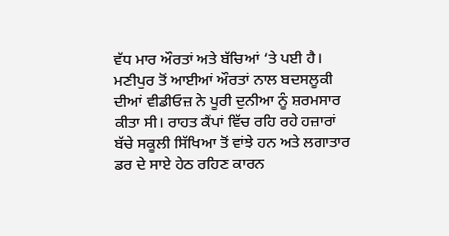ਵੱਧ ਮਾਰ ਔਰਤਾਂ ਅਤੇ ਬੱਚਿਆਂ ‘ਤੇ ਪਈ ਹੈ। ਮਣੀਪੁਰ ਤੋਂ ਆਈਆਂ ਔਰਤਾਂ ਨਾਲ ਬਦਸਲੂਕੀ ਦੀਆਂ ਵੀਡੀਓਜ਼ ਨੇ ਪੂਰੀ ਦੁਨੀਆ ਨੂੰ ਸ਼ਰਮਸਾਰ ਕੀਤਾ ਸੀ। ਰਾਹਤ ਕੈਂਪਾਂ ਵਿੱਚ ਰਹਿ ਰਹੇ ਹਜ਼ਾਰਾਂ ਬੱਚੇ ਸਕੂਲੀ ਸਿੱਖਿਆ ਤੋਂ ਵਾਂਝੇ ਹਨ ਅਤੇ ਲਗਾਤਾਰ ਡਰ ਦੇ ਸਾਏ ਹੇਠ ਰਹਿਣ ਕਾਰਨ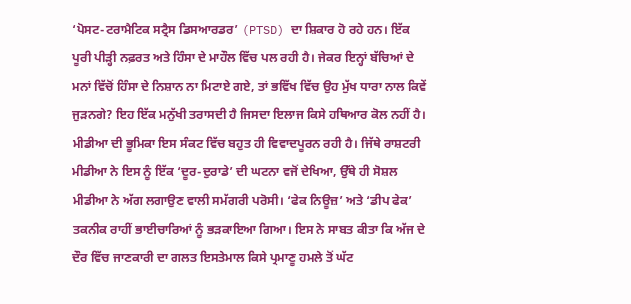‘ਪੋਸਟ-ਟਰਾਮੈਟਿਕ ਸਟ੍ਰੈਸ ਡਿਸਆਰਡਰ’ (PTSD) ਦਾ ਸ਼ਿਕਾਰ ਹੋ ਰਹੇ ਹਨ। ਇੱਕ ਪੂਰੀ ਪੀੜ੍ਹੀ ਨਫ਼ਰਤ ਅਤੇ ਹਿੰਸਾ ਦੇ ਮਾਹੌਲ ਵਿੱਚ ਪਲ ਰਹੀ ਹੈ। ਜੇਕਰ ਇਨ੍ਹਾਂ ਬੱਚਿਆਂ ਦੇ ਮਨਾਂ ਵਿੱਚੋਂ ਹਿੰਸਾ ਦੇ ਨਿਸ਼ਾਨ ਨਾ ਮਿਟਾਏ ਗਏ, ਤਾਂ ਭਵਿੱਖ ਵਿੱਚ ਉਹ ਮੁੱਖ ਧਾਰਾ ਨਾਲ ਕਿਵੇਂ ਜੁੜਨਗੇ? ਇਹ ਇੱਕ ਮਨੁੱਖੀ ਤਰਾਸਦੀ ਹੈ ਜਿਸਦਾ ਇਲਾਜ ਕਿਸੇ ਹਥਿਆਰ ਕੋਲ ਨਹੀਂ ਹੈ।
ਮੀਡੀਆ ਦੀ ਭੂਮਿਕਾ ਇਸ ਸੰਕਟ ਵਿੱਚ ਬਹੁਤ ਹੀ ਵਿਵਾਦਪੂਰਨ ਰਹੀ ਹੈ। ਜਿੱਥੇ ਰਾਸ਼ਟਰੀ ਮੀਡੀਆ ਨੇ ਇਸ ਨੂੰ ਇੱਕ ‘ਦੂਰ-ਦੁਰਾਡੇ’ ਦੀ ਘਟਨਾ ਵਜੋਂ ਦੇਖਿਆ, ਉੱਥੇ ਹੀ ਸੋਸ਼ਲ ਮੀਡੀਆ ਨੇ ਅੱਗ ਲਗਾਉਣ ਵਾਲੀ ਸਮੱਗਰੀ ਪਰੋਸੀ। ‘ਫੇਕ ਨਿਊਜ਼’ ਅਤੇ ‘ਡੀਪ ਫੇਕ’ ਤਕਨੀਕ ਰਾਹੀਂ ਭਾਈਚਾਰਿਆਂ ਨੂੰ ਭੜਕਾਇਆ ਗਿਆ। ਇਸ ਨੇ ਸਾਬਤ ਕੀਤਾ ਕਿ ਅੱਜ ਦੇ ਦੌਰ ਵਿੱਚ ਜਾਣਕਾਰੀ ਦਾ ਗਲਤ ਇਸਤੇਮਾਲ ਕਿਸੇ ਪ੍ਰਮਾਣੂ ਹਮਲੇ ਤੋਂ ਘੱਟ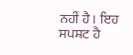ਨਹੀਂ ਹੈ। ਇਹ ਸਪਸ਼ਟ ਹੈ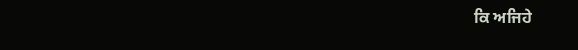ਕਿ ਅਜਿਹੇ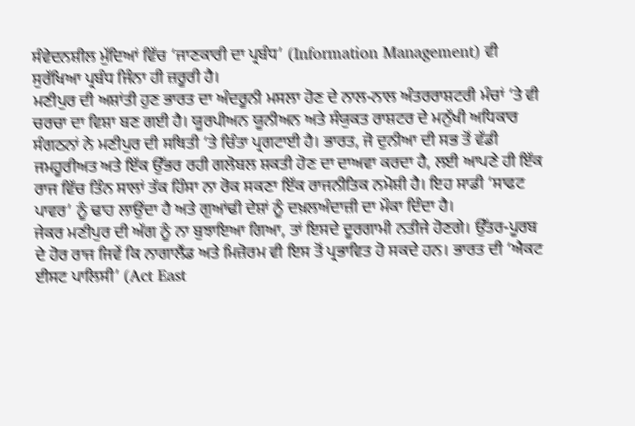ਸੰਵੇਦਨਸ਼ੀਲ ਮੁੱਦਿਆਂ ਵਿੱਚ ‘ਜਾਣਕਾਰੀ ਦਾ ਪ੍ਰਬੰਧ’ (Information Management) ਵੀ ਸੁਰੱਖਿਆ ਪ੍ਰਬੰਧ ਜਿੰਨਾ ਹੀ ਜ਼ਰੂਰੀ ਹੈ।
ਮਣੀਪੁਰ ਦੀ ਅਸ਼ਾਂਤੀ ਹੁਣ ਭਾਰਤ ਦਾ ਅੰਦਰੂਨੀ ਮਸਲਾ ਹੋਣ ਦੇ ਨਾਲ-ਨਾਲ ਅੰਤਰਰਾਸ਼ਟਰੀ ਮੰਚਾਂ ‘ਤੇ ਵੀ ਚਰਚਾ ਦਾ ਵਿਸ਼ਾ ਬਣ ਗਈ ਹੈ। ਯੂਰਪੀਅਨ ਯੂਨੀਅਨ ਅਤੇ ਸੰਯੁਕਤ ਰਾਸ਼ਟਰ ਦੇ ਮਨੁੱਖੀ ਅਧਿਕਾਰ ਸੰਗਠਨਾਂ ਨੇ ਮਣੀਪੁਰ ਦੀ ਸਥਿਤੀ ‘ਤੇ ਚਿੰਤਾ ਪ੍ਰਗਟਾਈ ਹੈ। ਭਾਰਤ, ਜੋ ਦੁਨੀਆ ਦੀ ਸਭ ਤੋਂ ਵੱਡੀ ਜਮਹੂਰੀਅਤ ਅਤੇ ਇੱਕ ਉੱਭਰ ਰਹੀ ਗਲੋਬਲ ਸ਼ਕਤੀ ਹੋਣ ਦਾ ਦਾਅਵਾ ਕਰਦਾ ਹੈ, ਲਈ ਆਪਣੇ ਹੀ ਇੱਕ ਰਾਜ ਵਿੱਚ ਤਿੰਨ ਸਾਲਾਂ ਤੱਕ ਹਿੰਸਾ ਨਾ ਰੋਕ ਸਕਣਾ ਇੱਕ ਰਾਜਨੀਤਿਕ ਨਮੋਸ਼ੀ ਹੈ। ਇਹ ਸਾਡੀ ‘ਸਾਫਟ ਪਾਵਰ’ ਨੂੰ ਢਾਹ ਲਾਉਂਦਾ ਹੈ ਅਤੇ ਗੁਆਂਢੀ ਦੇਸ਼ਾਂ ਨੂੰ ਦਖ਼ਲਅੰਦਾਜ਼ੀ ਦਾ ਮੌਕਾ ਦਿੰਦਾ ਹੈ।
ਜੇਕਰ ਮਣੀਪੁਰ ਦੀ ਅੱਗ ਨੂੰ ਨਾ ਬੁਝਾਇਆ ਗਿਆ, ਤਾਂ ਇਸਦੇ ਦੂਰਗਾਮੀ ਨਤੀਜੇ ਹੋਣਗੇ। ਉੱਤਰ-ਪੂਰਬ ਦੇ ਹੋਰ ਰਾਜ ਜਿਵੇਂ ਕਿ ਨਾਗਾਲੈਂਡ ਅਤੇ ਮਿਜ਼ੋਰਮ ਵੀ ਇਸ ਤੋਂ ਪ੍ਰਭਾਵਿਤ ਹੋ ਸਕਦੇ ਹਨ। ਭਾਰਤ ਦੀ ‘ਐਕਟ ਈਸਟ ਪਾਲਿਸੀ’ (Act East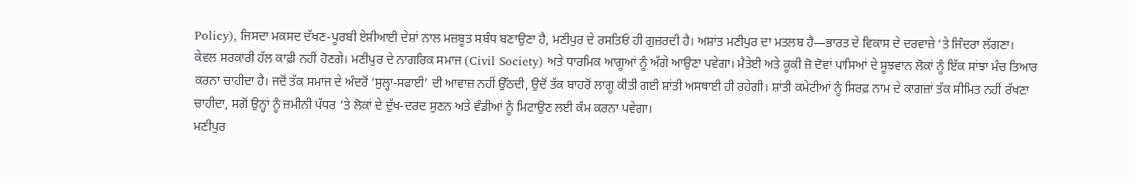Policy), ਜਿਸਦਾ ਮਕਸਦ ਦੱਖਣ-ਪੂਰਬੀ ਏਸ਼ੀਆਈ ਦੇਸ਼ਾਂ ਨਾਲ ਮਜ਼ਬੂਤ ਸਬੰਧ ਬਣਾਉਣਾ ਹੈ, ਮਣੀਪੁਰ ਦੇ ਰਸਤਿਓਂ ਹੀ ਗੁਜ਼ਰਦੀ ਹੈ। ਅਸ਼ਾਂਤ ਮਣੀਪੁਰ ਦਾ ਮਤਲਬ ਹੈ—ਭਾਰਤ ਦੇ ਵਿਕਾਸ ਦੇ ਦਰਵਾਜ਼ੇ ‘ਤੇ ਜਿੰਦਰਾ ਲੱਗਣਾ।
ਕੇਵਲ ਸਰਕਾਰੀ ਹੱਲ ਕਾਫ਼ੀ ਨਹੀਂ ਹੋਣਗੇ। ਮਣੀਪੁਰ ਦੇ ਨਾਗਰਿਕ ਸਮਾਜ (Civil Society) ਅਤੇ ਧਾਰਮਿਕ ਆਗੂਆਂ ਨੂੰ ਅੱਗੇ ਆਉਣਾ ਪਵੇਗਾ। ਮੈਤੇਈ ਅਤੇ ਕੂਕੀ ਜ਼ੋ ਦੋਵਾਂ ਪਾਸਿਆਂ ਦੇ ਸੂਝਵਾਨ ਲੋਕਾਂ ਨੂੰ ਇੱਕ ਸਾਂਝਾ ਮੰਚ ਤਿਆਰ ਕਰਨਾ ਚਾਹੀਦਾ ਹੈ। ਜਦੋਂ ਤੱਕ ਸਮਾਜ ਦੇ ਅੰਦਰੋਂ ‘ਸੁਲ੍ਹਾ-ਸਫਾਈ’ ਦੀ ਆਵਾਜ਼ ਨਹੀਂ ਉੱਠਦੀ, ਉਦੋਂ ਤੱਕ ਬਾਹਰੋਂ ਲਾਗੂ ਕੀਤੀ ਗਈ ਸ਼ਾਂਤੀ ਅਸਥਾਈ ਹੀ ਰਹੇਗੀ। ਸ਼ਾਂਤੀ ਕਮੇਟੀਆਂ ਨੂੰ ਸਿਰਫ਼ ਨਾਮ ਦੇ ਕਾਗਜ਼ਾਂ ਤੱਕ ਸੀਮਿਤ ਨਹੀਂ ਰੱਖਣਾ ਚਾਹੀਦਾ, ਸਗੋਂ ਉਨ੍ਹਾਂ ਨੂੰ ਜ਼ਮੀਨੀ ਪੱਧਰ ‘ਤੇ ਲੋਕਾਂ ਦੇ ਦੁੱਖ-ਦਰਦ ਸੁਣਨ ਅਤੇ ਵੰਡੀਆਂ ਨੂੰ ਮਿਟਾਉਣ ਲਈ ਕੰਮ ਕਰਨਾ ਪਵੇਗਾ।
ਮਣੀਪੁਰ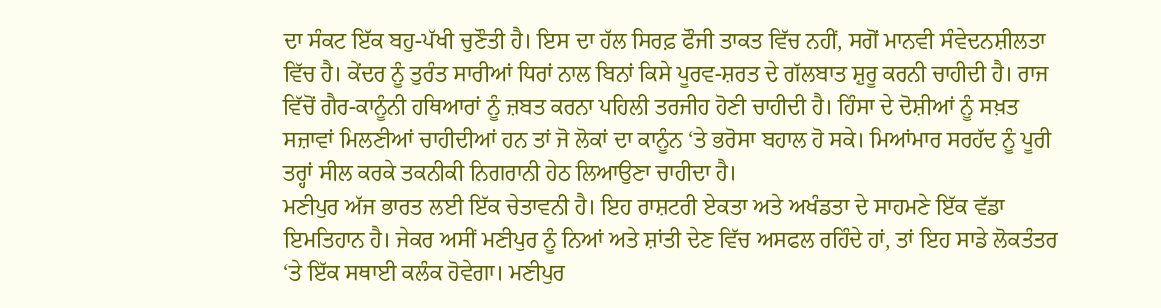ਦਾ ਸੰਕਟ ਇੱਕ ਬਹੁ-ਪੱਖੀ ਚੁਣੌਤੀ ਹੈ। ਇਸ ਦਾ ਹੱਲ ਸਿਰਫ਼ ਫੌਜੀ ਤਾਕਤ ਵਿੱਚ ਨਹੀਂ, ਸਗੋਂ ਮਾਨਵੀ ਸੰਵੇਦਨਸ਼ੀਲਤਾ ਵਿੱਚ ਹੈ। ਕੇਂਦਰ ਨੂੰ ਤੁਰੰਤ ਸਾਰੀਆਂ ਧਿਰਾਂ ਨਾਲ ਬਿਨਾਂ ਕਿਸੇ ਪੂਰਵ-ਸ਼ਰਤ ਦੇ ਗੱਲਬਾਤ ਸ਼ੁਰੂ ਕਰਨੀ ਚਾਹੀਦੀ ਹੈ। ਰਾਜ ਵਿੱਚੋਂ ਗੈਰ-ਕਾਨੂੰਨੀ ਹਥਿਆਰਾਂ ਨੂੰ ਜ਼ਬਤ ਕਰਨਾ ਪਹਿਲੀ ਤਰਜੀਹ ਹੋਣੀ ਚਾਹੀਦੀ ਹੈ। ਹਿੰਸਾ ਦੇ ਦੋਸ਼ੀਆਂ ਨੂੰ ਸਖ਼ਤ ਸਜ਼ਾਵਾਂ ਮਿਲਣੀਆਂ ਚਾਹੀਦੀਆਂ ਹਨ ਤਾਂ ਜੋ ਲੋਕਾਂ ਦਾ ਕਾਨੂੰਨ ‘ਤੇ ਭਰੋਸਾ ਬਹਾਲ ਹੋ ਸਕੇ। ਮਿਆਂਮਾਰ ਸਰਹੱਦ ਨੂੰ ਪੂਰੀ ਤਰ੍ਹਾਂ ਸੀਲ ਕਰਕੇ ਤਕਨੀਕੀ ਨਿਗਰਾਨੀ ਹੇਠ ਲਿਆਉਣਾ ਚਾਹੀਦਾ ਹੈ।
ਮਣੀਪੁਰ ਅੱਜ ਭਾਰਤ ਲਈ ਇੱਕ ਚੇਤਾਵਨੀ ਹੈ। ਇਹ ਰਾਸ਼ਟਰੀ ਏਕਤਾ ਅਤੇ ਅਖੰਡਤਾ ਦੇ ਸਾਹਮਣੇ ਇੱਕ ਵੱਡਾ ਇਮਤਿਹਾਨ ਹੈ। ਜੇਕਰ ਅਸੀਂ ਮਣੀਪੁਰ ਨੂੰ ਨਿਆਂ ਅਤੇ ਸ਼ਾਂਤੀ ਦੇਣ ਵਿੱਚ ਅਸਫਲ ਰਹਿੰਦੇ ਹਾਂ, ਤਾਂ ਇਹ ਸਾਡੇ ਲੋਕਤੰਤਰ ‘ਤੇ ਇੱਕ ਸਥਾਈ ਕਲੰਕ ਹੋਵੇਗਾ। ਮਣੀਪੁਰ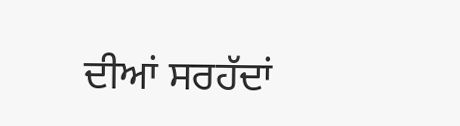ਦੀਆਂ ਸਰਹੱਦਾਂ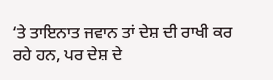‘ਤੇ ਤਾਇਨਾਤ ਜਵਾਨ ਤਾਂ ਦੇਸ਼ ਦੀ ਰਾਖੀ ਕਰ ਰਹੇ ਹਨ, ਪਰ ਦੇਸ਼ ਦੇ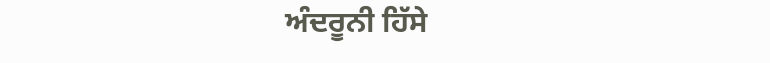ਅੰਦਰੂਨੀ ਹਿੱਸੇ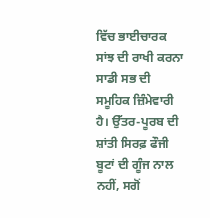ਵਿੱਚ ਭਾਈਚਾਰਕ ਸਾਂਝ ਦੀ ਰਾਖੀ ਕਰਨਾ ਸਾਡੀ ਸਭ ਦੀ ਸਮੂਹਿਕ ਜ਼ਿੰਮੇਵਾਰੀ ਹੈ। ਉੱਤਰ-ਪੂਰਬ ਦੀ ਸ਼ਾਂਤੀ ਸਿਰਫ਼ ਫੌਜੀ ਬੂਟਾਂ ਦੀ ਗੂੰਜ ਨਾਲ ਨਹੀਂ, ਸਗੋਂ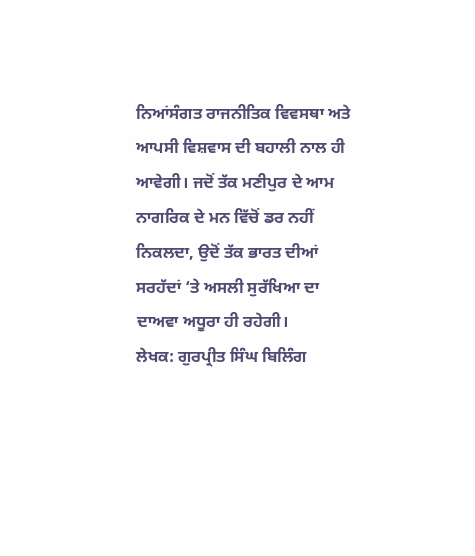ਨਿਆਂਸੰਗਤ ਰਾਜਨੀਤਿਕ ਵਿਵਸਥਾ ਅਤੇ ਆਪਸੀ ਵਿਸ਼ਵਾਸ ਦੀ ਬਹਾਲੀ ਨਾਲ ਹੀ ਆਵੇਗੀ। ਜਦੋਂ ਤੱਕ ਮਣੀਪੁਰ ਦੇ ਆਮ ਨਾਗਰਿਕ ਦੇ ਮਨ ਵਿੱਚੋਂ ਡਰ ਨਹੀਂ ਨਿਕਲਦਾ, ਉਦੋਂ ਤੱਕ ਭਾਰਤ ਦੀਆਂ ਸਰਹੱਦਾਂ ‘ਤੇ ਅਸਲੀ ਸੁਰੱਖਿਆ ਦਾ ਦਾਅਵਾ ਅਧੂਰਾ ਹੀ ਰਹੇਗੀ।
ਲੇਖਕ: ਗੁਰਪ੍ਰੀਤ ਸਿੰਘ ਬਿਲਿੰਗ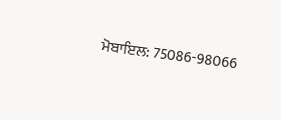ਮੋਬਾਇਲ: 75086-98066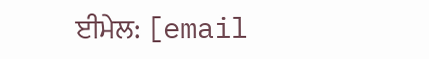ਈਮੇਲ: [email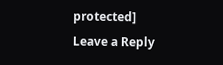protected]
Leave a Reply